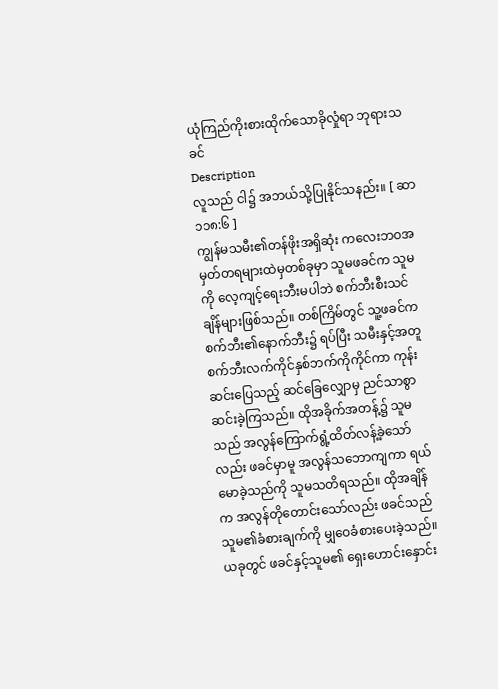ယုံကြည်ကိုးစားထိုက်သောခိုလှုံရာ ဘုရားသခင်
Description
လူသည် ငါ၌ အဘယ်သို့ပြုနိုင်သနည်း။ [ ဆာ ၁၁၈:၆ ]
ကျွန်မသမီး၏တန်ဖိုးအရှိဆုံး ကလေးဘဝအမှတ်တရများထဲမှတစ်ခုမှာ သူမဖခင်က သူမကို လေ့ကျင့်ရေးဘီးမပါဘဲ စက်ဘီးစီးသင်ချိန်များဖြစ်သည်။ တစ်ကြိမ်တွင် သူ့ဖခင်က စက်ဘီး၏နောက်ဘီး၌ ရပ်ပြီး သမီးနှင့်အတူ စက်ဘီးလက်ကိုင်နှစ်ဘက်ကိုကိုင်ကာ ကုန်းဆင်းပြေသည့် ဆင်ခြေလျှောမှ ညင်သာစွာ ဆင်းခဲ့ကြသည်။ ထိုအခိုက်အတန့်၌ သူမသည် အလွန်ကြောက်ရွံ့ထိတ်လန့်ခဲ့သော်လည်း ဖခင်မှာမူ အလွန်သဘောကျကာ ရယ်မောခဲ့သည်ကို သူမသတိရသည်။ ထိုအချိန်က အလွန်တိုတောင်းသော်လည်း ဖခင်သည် သူမ၏ခံစားချက်ကို မျှဝေခံစားပေးခဲ့သည်။ ယခုတွင် ဖခင်နှင့်သူမ၏ ရှေးဟောင်းနှောင်း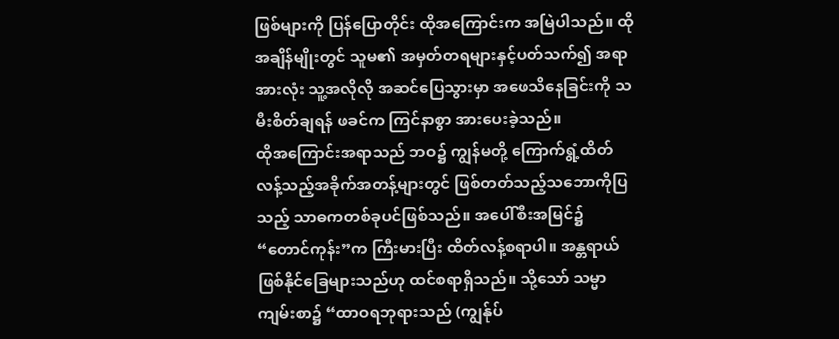ဖြစ်များကို ပြန်ပြောတိုင်း ထိုအကြောင်းက အမြဲပါသည်။ ထိုအချိန်မျိုးတွင် သူမ၏ အမှတ်တရများနှင့်ပတ်သက်၍ အရာအားလုံး သူ့အလိုလို အဆင်ပြေသွားမှာ အဖေသိနေခြင်းကို သမီးစိတ်ချရန် ဖခင်က ကြင်နာစွာ အားပေးခဲ့သည်။
ထိုအကြောင်းအရာသည် ဘဝ၌ ကျွန်မတို့ ကြောက်ရွံ့ထိတ်လန့်သည့်အခိုက်အတန့်များတွင် ဖြစ်တတ်သည့်သဘောကိုပြသည့် သာဓကတစ်ခုပင်ဖြစ်သည်။ အပေါ်စီးအမြင်၌ “တောင်ကုန်း”က ကြီးမားပြီး ထိတ်လန့်စရာပါ။ အန္တရာယ်ဖြစ်နိုင်ခြေများသည်ဟု ထင်စရာရှိသည်။ သို့သော် သမ္မာကျမ်းစာ၌ “ထာဝရဘုရားသည် (ကျွန်ုပ်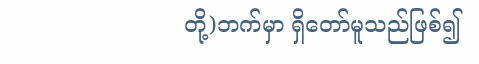တို့)ဘက်မှာ ရှိတော်မူသည်ဖြစ်၍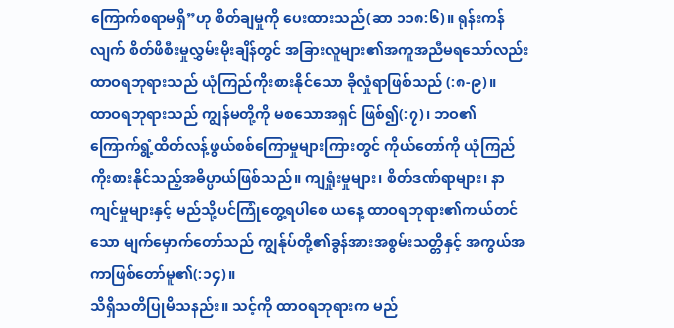ကြောက်စရာမရှိ”ဟု စိတ်ချမှုကို ပေးထားသည်(ဆာ ၁၁၈:၆)။ ရုန်းကန်လျက် စိတ်ဖိစီးမှုလွှမ်းမိုးချိန်တွင် အခြားလူများ၏အကူအညီမရသော်လည်း ထာဝရဘုရားသည် ယုံကြည်ကိုးစားနိုင်သော ခိုလှုံရာဖြစ်သည် (:၈-၉)။
ထာဝရဘုရားသည် ကျွန်မတို့ကို မစသောအရှင် ဖြစ်၍(:၇)၊ ဘဝ၏ ကြောက်ရွံ့ထိတ်လန့်ဖွယ်စစ်ကြောမှုများကြားတွင် ကိုယ်တော်ကို ယုံကြည်ကိုးစားနိုင်သည့်အဓိပ္ပာယ်ဖြစ်သည်။ ကျရှုံးမှုများ၊ စိတ်ဒဏ်ရာများ၊ နာကျင်မှုများနှင့် မည်သို့ပင်ကြုံတွေ့ရပါစေ ယနေ့ ထာဝရဘုရား၏ကယ်တင်သော မျက်မှောက်တော်သည် ကျွန်ုပ်တို့၏ခွန်အားအစွမ်းသတ္တိနှင့် အကွယ်အကာဖြစ်တော်မူ၏(:၁၄)။
သိရှိသတိပြုမိသနည်း။ သင့်ကို ထာဝရဘုရားက မည်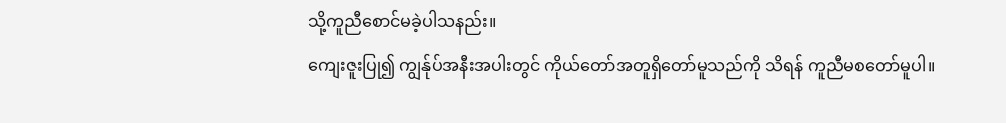သို့ကူညီစောင်မခဲ့ပါသနည်း။
ကျေးဇူးပြု၍ ကျွန်ုပ်အနီးအပါးတွင် ကိုယ်တော်အတူရှိတော်မူသည်ကို သိရန် ကူညီမစတော်မူပါ။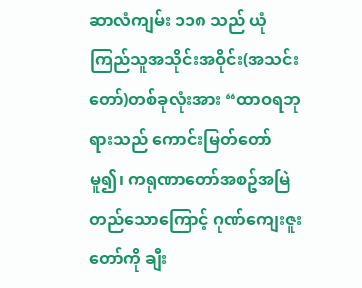ဆာလံကျမ်း ၁၁၈ သည် ယုံကြည်သူအသိုင်းအဝိုင်း(အသင်းတော်)တစ်ခုလုံးအား “ထာဝရဘုရားသည် ကောင်းမြတ်တော်မူ၍၊ ကရုဏာတော်အစဥ်အမြဲတည်သောကြောင့် ဂုဏ်ကျေးဇူးတော်ကို ချီး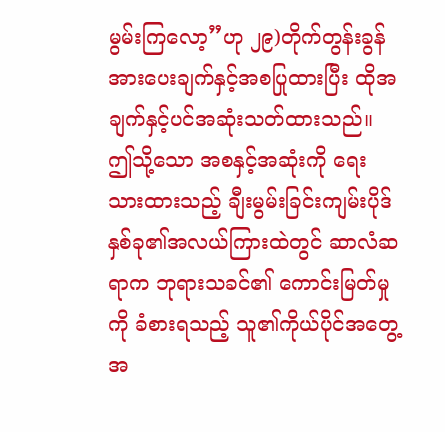မွမ်းကြလော့”ဟု ၂၉)တိုက်တွန်းခွန်အားပေးချက်နှင့်အစပြုထားပြီး ထိုအချက်နှင့်ပင်အဆုံးသတ်ထားသည်။ ဤသို့သော အစနှင့်အဆုံးကို ရေးသားထားသည့် ချီးမွမ်းခြင်းကျမ်းပိုဒ်နှစ်ခု၏အလယ်ကြားထဲတွင် ဆာလံဆရာက ဘုရားသခင်၏ ကောင်းမြတ်မှုကို ခံစားရသည့် သူ၏ကိုယ်ပိုင်အတွေ့အ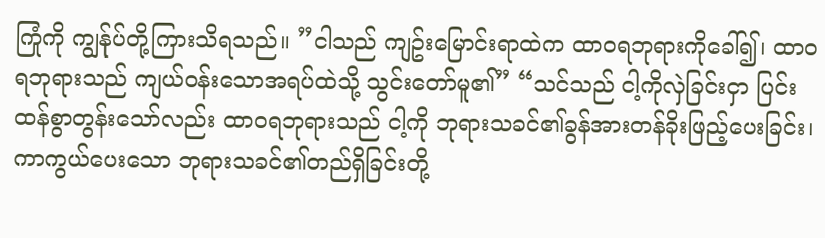ကြုံကို ကျွန်ုပ်တို့ကြားသိရသည်။ ”ငါသည် ကျဥ်းမြောင်းရာထဲက ထာဝရဘုရားကိုခေါ်၍၊ ထာဝရဘုရားသည် ကျယ်ဝန်းသောအရပ်ထဲသို့ သွင်းတော်မူ၏” “သင်သည် ငါ့ကိုလှဲခြင်းငှာ ပြင်းထန်စွာတွန်းသော်လည်း ထာဝရဘုရားသည် ငါ့ကို ဘုရားသခင်၏ခွန်အားတန်ခိုးဖြည့်ပေးခြင်း၊ ကာကွယ်ပေးသော ဘုရားသခင်၏တည်ရှိခြင်းတို့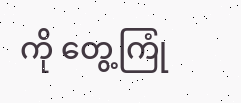ကို တွေ့ကြုံ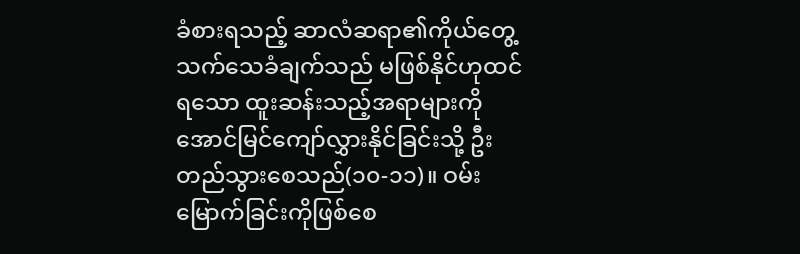ခံစားရသည့် ဆာလံဆရာ၏ကိုယ်တွေ့သက်သေခံချက်သည် မဖြစ်နိုင်ဟုထင်ရသော ထူးဆန်းသည့်အရာများကို အောင်မြင်ကျော်လွှားနိုင်ခြင်းသို့ ဦးတည်သွားစေသည်(၁၀-၁၁)။ ဝမ်းမြောက်ခြင်းကိုဖြစ်စေ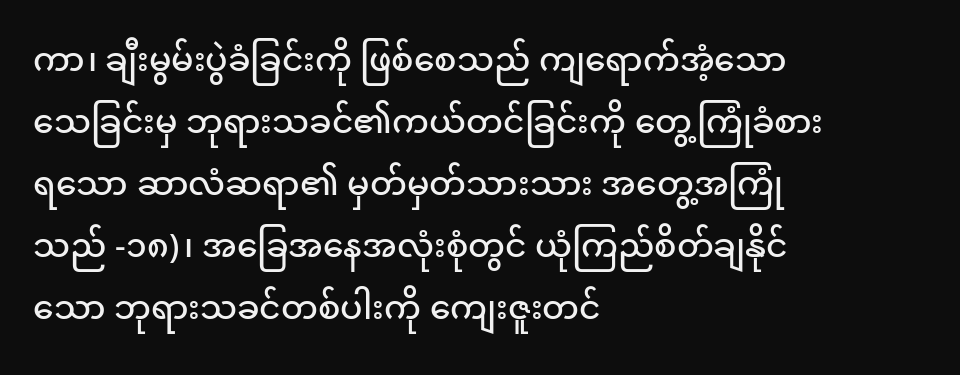ကာ၊ ချီးမွမ်းပွဲခံခြင်းကို ဖြစ်စေသည် ကျရောက်အံ့သောသေခြင်းမှ ဘုရားသခင်၏ကယ်တင်ခြင်းကို တွေ့ကြုံခံစားရသော ဆာလံဆရာ၏ မှတ်မှတ်သားသား အတွေ့အကြုံသည် -၁၈)၊ အခြေအနေအလုံးစုံတွင် ယုံကြည်စိတ်ချနိုင်သော ဘုရားသခင်တစ်ပါးကို ကျေးဇူးတင်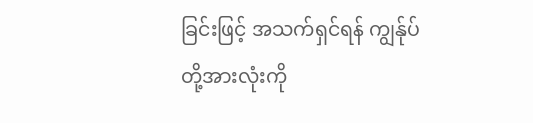ခြင်းဖြင့် အသက်ရှင်ရန် ကျွန်ုပ်တို့အားလုံးကို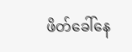ဖိတ်ခေါ်နေ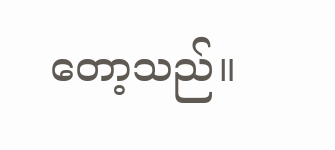တော့သည်။